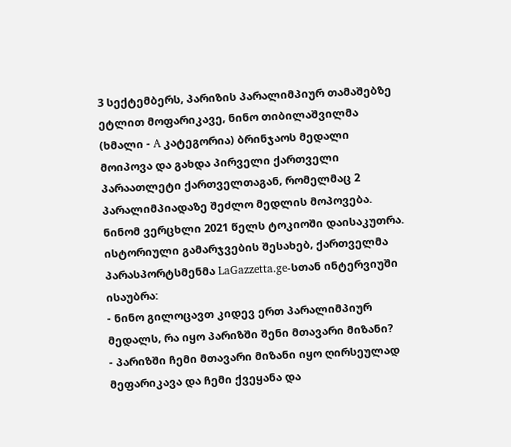3 სექტემბერს, პარიზის პარალიმპიურ თამაშებზე ეტლით მოფარიკავე, ნინო თიბილაშვილმა (ხმალი - A კატეგორია) ბრინჯაოს მედალი მოიპოვა და გახდა პირველი ქართველი პარაათლეტი ქართველთაგან, რომელმაც 2 პარალიმპიადაზე შეძლო მედლის მოპოვება. ნინომ ვერცხლი 2021 წელს ტოკიოში დაისაკუთრა.
ისტორიული გამარჯვების შესახებ, ქართველმა პარასპორტსმენმა LaGazzetta.ge-სთან ინტერვიუში ისაუბრა:
- ნინო გილოცავთ კიდევ ერთ პარალიმპიურ მედალს, რა იყო პარიზში შენი მთავარი მიზანი?
- პარიზში ჩემი მთავარი მიზანი იყო ღირსეულად მეფარიკავა და ჩემი ქვეყანა და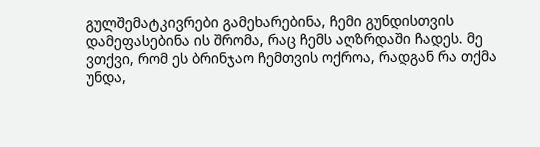გულშემატკივრები გამეხარებინა, ჩემი გუნდისთვის დამეფასებინა ის შრომა, რაც ჩემს აღზრდაში ჩადეს. მე ვთქვი, რომ ეს ბრინჯაო ჩემთვის ოქროა, რადგან რა თქმა უნდა,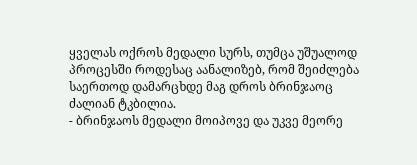ყველას ოქროს მედალი სურს, თუმცა უშუალოდ პროცესში როდესაც აანალიზებ, რომ შეიძლება საერთოდ დამარცხდე მაგ დროს ბრინჯაოც ძალიან ტკბილია.
- ბრინჯაოს მედალი მოიპოვე და უკვე მეორე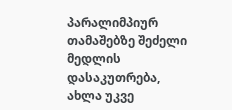პარალიმპიურ თამაშებზე შეძელი მედლის დასაკუთრება, ახლა უკვე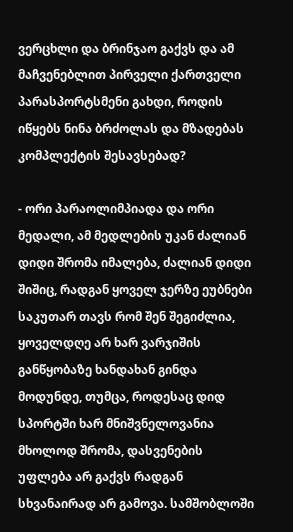ვერცხლი და ბრინჯაო გაქვს და ამ მაჩვენებლით პირველი ქართველი პარასპორტსმენი გახდი, როდის იწყებს ნინა ბრძოლას და მზადებას კომპლექტის შესავსებად?

- ორი პარაოლიმპიადა და ორი მედალი, ამ მედლების უკან ძალიან დიდი შრომა იმალება, ძალიან დიდი შიშიც, რადგან ყოველ ჯერზე ეუბნები საკუთარ თავს რომ შენ შეგიძლია, ყოველდღე არ ხარ ვარჯიშის განწყობაზე ხანდახან გინდა მოდუნდე, თუმცა, როდესაც დიდ სპორტში ხარ მნიშვნელოვანია მხოლოდ შრომა, დასვენების უფლება არ გაქვს რადგან სხვანაირად არ გამოვა. სამშობლოში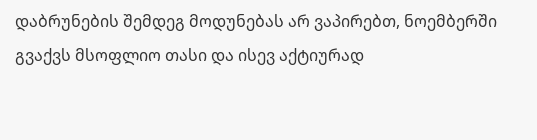დაბრუნების შემდეგ მოდუნებას არ ვაპირებთ, ნოემბერში გვაქვს მსოფლიო თასი და ისევ აქტიურად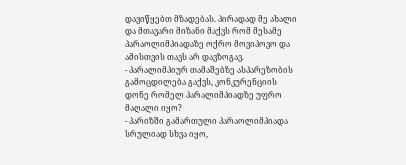დავიწყებთ მზადებას. პირადად მე ახალი და მთავარი მიზანი მაქვს რომ მესამე პარაოლიმპიადაზე ოქრო მოვიპოვო და ამისთვის თავს არ დავზოგავ.
- პარალიმპიურ თამაშებზე ასპარეზობის გამოცდილება გაქვს, კონკურენციის დონე რომელ პარალიმპიადზე უფრო მაღალი იყო?
- პარიზში გამართული პარაოლიმპიადა სრულიად სხვა იყო,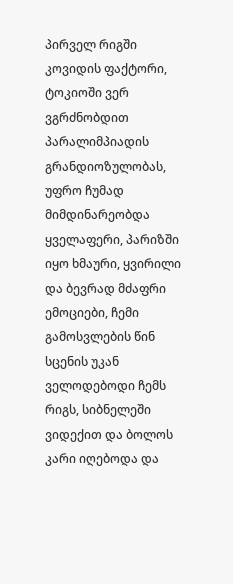პირველ რიგში კოვიდის ფაქტორი, ტოკიოში ვერ ვგრძნობდით პარალიმპიადის გრანდიოზულობას, უფრო ჩუმად მიმდინარეობდა ყველაფერი, პარიზში იყო ხმაური, ყვირილი და ბევრად მძაფრი ემოციები, ჩემი გამოსვლების წინ სცენის უკან ველოდებოდი ჩემს რიგს, სიბნელეში ვიდექით და ბოლოს კარი იღებოდა და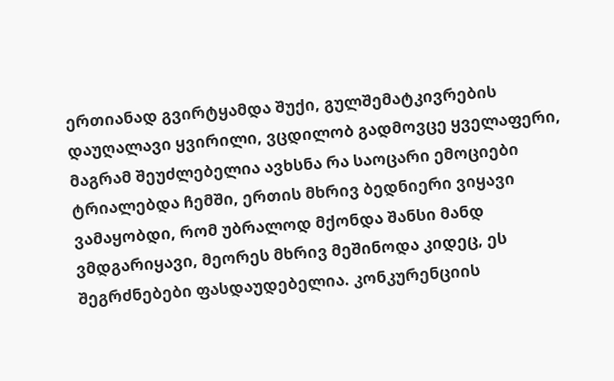ერთიანად გვირტყამდა შუქი, გულშემატკივრების დაუღალავი ყვირილი, ვცდილობ გადმოვცე ყველაფერი, მაგრამ შეუძლებელია ავხსნა რა საოცარი ემოციები ტრიალებდა ჩემში, ერთის მხრივ ბედნიერი ვიყავი ვამაყობდი, რომ უბრალოდ მქონდა შანსი მანდ ვმდგარიყავი, მეორეს მხრივ მეშინოდა კიდეც, ეს შეგრძნებები ფასდაუდებელია. კონკურენციის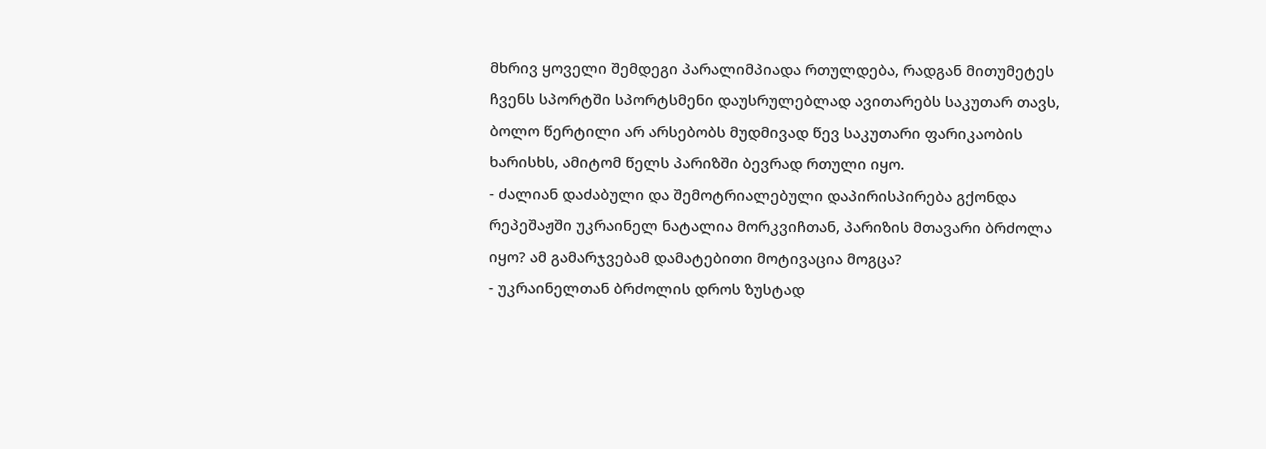მხრივ ყოველი შემდეგი პარალიმპიადა რთულდება, რადგან მითუმეტეს ჩვენს სპორტში სპორტსმენი დაუსრულებლად ავითარებს საკუთარ თავს, ბოლო წერტილი არ არსებობს მუდმივად წევ საკუთარი ფარიკაობის ხარისხს, ამიტომ წელს პარიზში ბევრად რთული იყო.
- ძალიან დაძაბული და შემოტრიალებული დაპირისპირება გქონდა რეპეშაჟში უკრაინელ ნატალია მორკვიჩთან, პარიზის მთავარი ბრძოლა იყო? ამ გამარჯვებამ დამატებითი მოტივაცია მოგცა?
- უკრაინელთან ბრძოლის დროს ზუსტად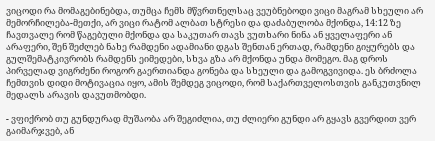ვიცოდი რა მომაგებინებდა, თუმცა ჩემს მწვრთნელსაც ვეუბნებოდი ვიცი მაგრამ სხეული არ მემორჩილება-მეთქი, არ ვიცი რატომ ალბათ სტრესი და დაძაბულობა მქონდა, 14:12 ზე ჩავთვალე რომ წაგებული მქონდა და საკუთარ თავს ვუთხარი ნინა ან ყველაფერი ან არაფერი, შენ შეძლებ ნახე რამდენი ადამიანი დგას შენთან ერთად, რამდენი გიყურებს და გულშემატკივრობს რამდენს ეიმედები, სხვა გზა არ მქონდა უნდა მომეგო. მაგ დროს პირველად ვიგრძენი როგორ გაერთიანდა გონება და სხეული და გამოგვივიდა. ეს ბრძოლა ჩემთვის დიდი მოტივაცია იყო, ამის შემდეგ ვიცოდი, რომ საქართველოსთვის განკუთვნილ მედალს არავის დავუთმობდი.

- ვფიქრობ თუ გუნდურად მუშაობა არ შეგიძლია, თუ ძლიერი გუნდი არ გყავს გვერდით ვერ გაიმარჯვებ, ან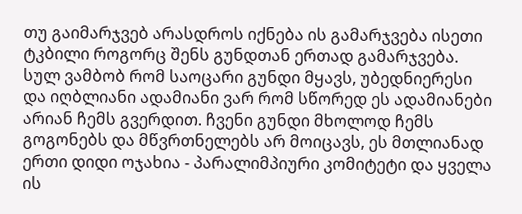თუ გაიმარჯვებ არასდროს იქნება ის გამარჯვება ისეთი ტკბილი როგორც შენს გუნდთან ერთად გამარჯვება. სულ ვამბობ რომ საოცარი გუნდი მყავს, უბედნიერესი და იღბლიანი ადამიანი ვარ რომ სწორედ ეს ადამიანები არიან ჩემს გვერდით. ჩვენი გუნდი მხოლოდ ჩემს გოგონებს და მწვრთნელებს არ მოიცავს, ეს მთლიანად ერთი დიდი ოჯახია - პარალიმპიური კომიტეტი და ყველა ის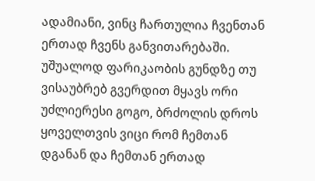ადამიანი, ვინც ჩართულია ჩვენთან ერთად ჩვენს განვითარებაში. უშუალოდ ფარიკაობის გუნდზე თუ ვისაუბრებ გვერდით მყავს ორი უძლიერესი გოგო, ბრძოლის დროს ყოველთვის ვიცი რომ ჩემთან დგანან და ჩემთან ერთად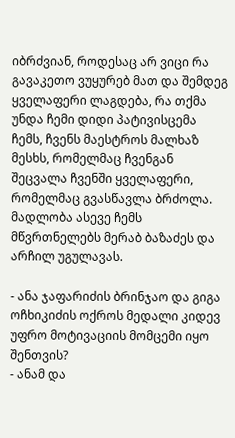იბრძვიან, როდესაც არ ვიცი რა გავაკეთო ვუყურებ მათ და შემდეგ ყველაფერი ლაგდება, რა თქმა უნდა ჩემი დიდი პატივისცემა ჩემს, ჩვენს მაესტროს მალხაზ მესხს, რომელმაც ჩვენგან შეცვალა ჩვენში ყველაფერი, რომელმაც გვასწავლა ბრძოლა. მადლობა ასევე ჩემს მწვრთნელებს მერაბ ბაზაძეს და არჩილ უგულავას.

- ანა ჯაფარიძის ბრინჯაო და გიგა ოჩხიკიძის ოქროს მედალი კიდევ უფრო მოტივაციის მომცემი იყო შენთვის?
- ანამ და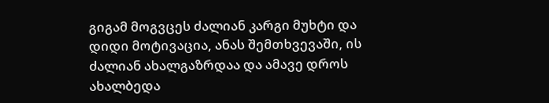გიგამ მოგვცეს ძალიან კარგი მუხტი და დიდი მოტივაცია, ანას შემთხვევაში, ის ძალიან ახალგაზრდაა და ამავე დროს ახალბედა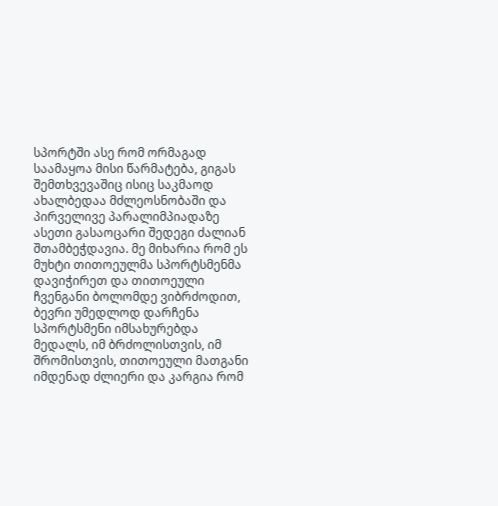სპორტში ასე რომ ორმაგად საამაყოა მისი წარმატება, გიგას შემთხვევაშიც ისიც საკმაოდ ახალბედაა მძლეოსნობაში და პირველივე პარალიმპიადაზე ასეთი გასაოცარი შედეგი ძალიან შთამბეჭდავია. მე მიხარია რომ ეს მუხტი თითოეულმა სპორტსმენმა დავიჭირეთ და თითოეული ჩვენგანი ბოლომდე ვიბრძოდით, ბევრი უმედლოდ დარჩენა სპორტსმენი იმსახურებდა მედალს, იმ ბრძოლისთვის, იმ შრომისთვის, თითოეული მათგანი იმდენად ძლიერი და კარგია რომ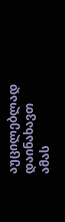აუცილებლად დაინახავთ ამას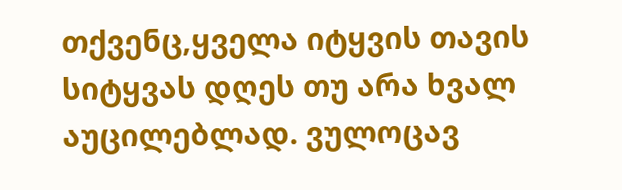თქვენც,ყველა იტყვის თავის სიტყვას დღეს თუ არა ხვალ აუცილებლად. ვულოცავ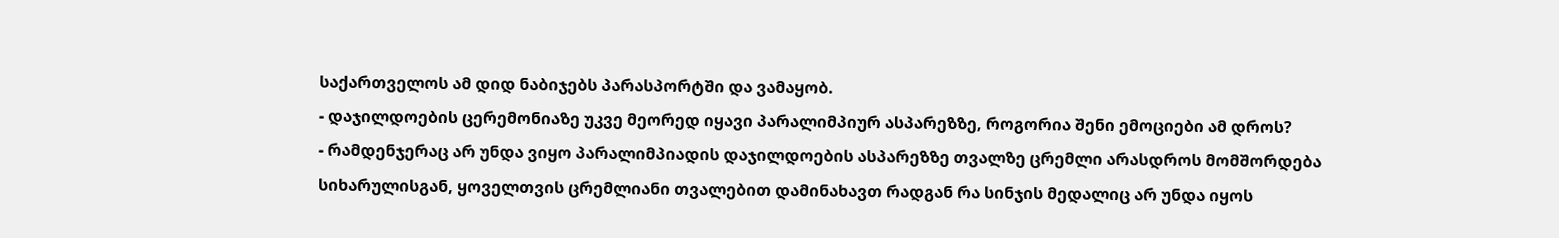საქართველოს ამ დიდ ნაბიჯებს პარასპორტში და ვამაყობ.
- დაჯილდოების ცერემონიაზე უკვე მეორედ იყავი პარალიმპიურ ასპარეზზე, როგორია შენი ემოციები ამ დროს?
- რამდენჯერაც არ უნდა ვიყო პარალიმპიადის დაჯილდოების ასპარეზზე თვალზე ცრემლი არასდროს მომშორდება სიხარულისგან, ყოველთვის ცრემლიანი თვალებით დამინახავთ რადგან რა სინჯის მედალიც არ უნდა იყოს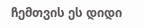ჩემთვის ეს დიდი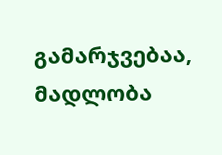გამარჯვებაა, მადლობა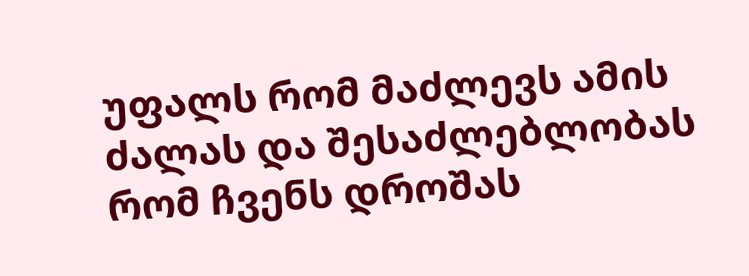უფალს რომ მაძლევს ამის ძალას და შესაძლებლობას რომ ჩვენს დროშას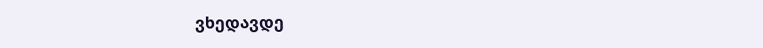ვხედავდე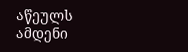აწეულს ამდენი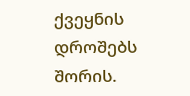ქვეყნის დროშებს შორის.